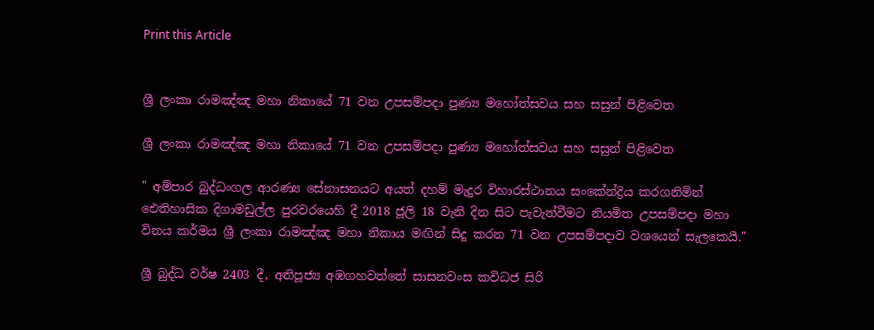Print this Article


ශ්‍රී ලංකා රාමඤ්ඤ මහා නිකායේ 71 වන උපසම්පදා පුණ්‍ය මහෝත්සවය සහ සසුන් පිළිවෙත

ශ්‍රී ලංකා රාමඤ්ඤ මහා නිකායේ 71 වන උපසම්පදා පුණ්‍ය මහෝත්සවය සහ සසුන් පිළිවෙත

" අම්පාර බුද්ධංගල ආරණ්‍ය සේනාසනයට අයත් දහම් මැදුර විහාරස්ථානය සංකේන්ද්‍රිය කරගනිමින් ඓතිහාසික දිගාමඩුල්ල පුරවරයෙහි දී 2018 ජූලි 18 වැනි දින සිට පැවැත්වීමට නියමිත උපසම්පදා මහා විනය කර්මය ශ්‍රී ලංකා රාමඤ්ඤ මහා නිකාය මඟින් සිදු කරන 71 වන උපසම්පදාව වශයෙන් සැලකෙයි."

ශ්‍රී බුද්ධ වර්ෂ 2403 දී, අතිපූජ්‍ය අඹගහවත්තේ සාසනවංස කවිධජ සිරි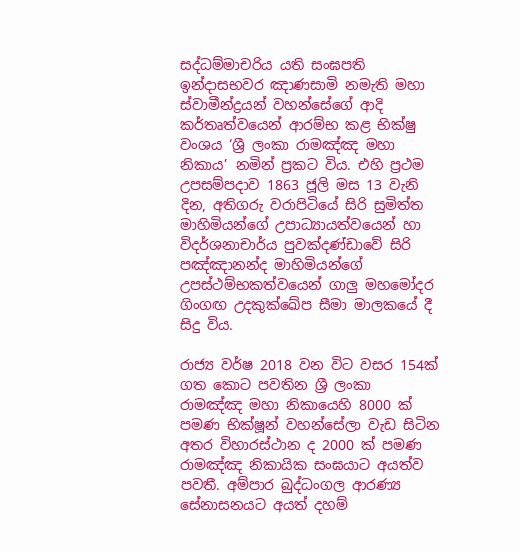සද්ධම්මාචරිය යති සංඝපති ඉන්දාසභවර ඤාණසාමි නමැති මහා ස්වාමීන්ද්‍රයන් වහන්සේගේ ආදි කර්තෘත්වයෙන් ආරම්භ කළ භික්ෂු වංශය ‘ශ්‍රී ලංකා රාමඤ්ඤ මහා නිකාය’ නමින් ප්‍රකට විය. එහි ප්‍රථම උපසම්පදාව 1863 ජූලි මස 13 වැනි දින, අතිගරු වරාපිටියේ සිරි සුමිත්ත මාහිමියන්ගේ උපාධ්‍යායත්වයෙන් හා විදර්ශනාචාර්ය පුවක්දණ්ඩාවේ සිරි පඤ්ඤානන්ද මාහිමියන්ගේ උපස්ථම්භකත්වයෙන් ගාලු මහමෝදර ගිංගඟ උදකුක්ඛේප සීමා මාලකයේ දී සිදු විය.

රාජ්‍ය වර්ෂ 2018 වන විට වසර 154ක් ගත කොට පවතින ශ්‍රී ලංකා රාමඤ්ඤ මහා නිකායෙහි 8000 ක් පමණ භික්ෂූන් වහන්සේලා වැඩ සිටින අතර විහාරස්ථාන ද 2000 ක් පමණ රාමඤ්ඤ නිකායික සංඝයාට අයත්ව පවතී. අම්පාර බුද්ධංගල ආරණ්‍ය සේනාසනයට අයත් දහම්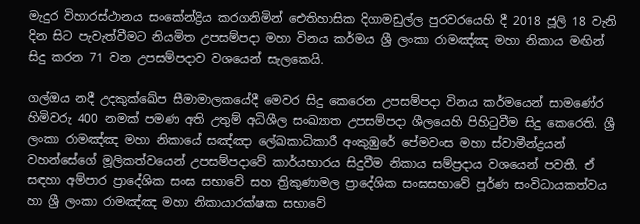මැදුර විහාරස්ථානය සංකේන්ද්‍රිය කරගනිමින් ඓතිහාසික දිගාමඩුල්ල පුරවරයෙහි දී 2018 ජූලි 18 වැනි දින සිට පැවැත්වීමට නියමිත උපසම්පදා මහා විනය කර්මය ශ්‍රී ලංකා රාමඤ්ඤ මහා නිකාය මඟින් සිදු කරන 71 වන උපසම්පදාව වශයෙන් සැලකෙයි.

ගල්ඔය නදී උදකුක්ඛේප සීමාමාලකයේදී මෙවර සිදු කෙරෙන උපසම්පදා විනය කර්මයෙන් සාමණේර හිමිවරු 400 නමක් පමණ අති උතුම් අධිශීල සංඛ්‍යාත උපසම්පදා ශීලයෙහි පිහිටුවීම සිදු කෙරෙති. ශ්‍රී ලංකා රාමඤ්ඤ මහා නිකායේ සඤ්ඤා ලේඛකාධිකාරී අංකුඹුරේ පේමවංස මහා ස්වාමීන්ද්‍රයන් වහන්සේගේ මූලිකත්වයෙන් උපසම්පදාවේ කාර්යභාරය සිදුවීම නිකාය සම්ප්‍රදාය වශයෙන් පවතී. ඒ සඳහා අම්පාර ප්‍රාදේශික සංඝ සභාවේ සහ ත්‍රිකුණාමල ප්‍රාදේශික සංඝසභාවේ පූර්ණ සංවිධායකත්වය හා ශ්‍රී ලංකා රාමඤ්ඤ මහා නිකායාරක්ෂක සභාවේ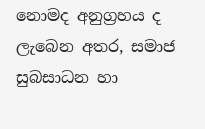නොමද අනුග්‍රහය ද ලැබෙන අතර, සමාජ සුබසාධන හා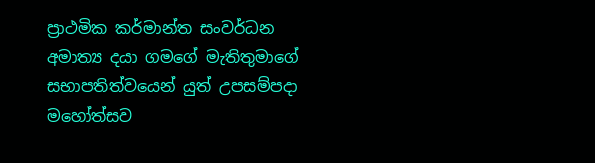ප්‍රාථමික කර්මාන්ත සංවර්ධන අමාත්‍ය දයා ගමගේ මැතිතුමාගේ සභාපතිත්වයෙන් යුත් උපසම්පදා මහෝත්සව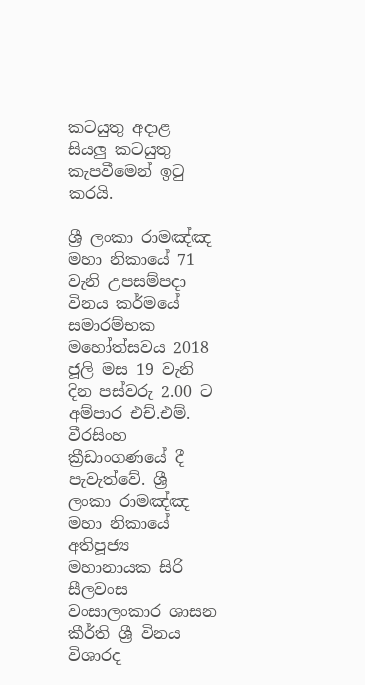කටයුතු අදාළ සියලු කටයුතු කැපවීමෙන් ඉටු කරයි.

ශ්‍රී ලංකා රාමඤ්ඤ මහා නිකායේ 71 වැනි උපසම්පදා විනය කර්මයේ සමාරම්භක මහෝත්සවය 2018 ජූලි මස 19 වැනි දින පස්වරු 2.00 ට අම්පාර එච්.එම්. වීරසිංහ ක්‍රීඩාංගණයේ දී පැවැත්වේ. ශ්‍රී ලංකා රාමඤ්ඤ මහා නිකායේ අතිපූජ්‍ය මහානායක සිරි සීලවංස වංසාලංකාර ශාසන කීර්ති ශ්‍රී විනය විශාරද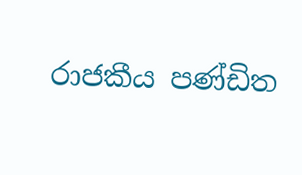රාජකීය පණ්ඩිත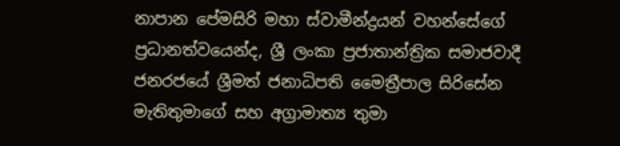නාපාන පේමසිරි මහා ස්වාමීන්ද්‍රයන් වහන්සේගේ ප්‍රධානත්වයෙන්ද, ශ්‍රී ලංකා ප්‍රජාතාන්ත්‍රික සමාජවාදී ජනරජයේ ශ්‍රීමත් ජනාධිපති මෛත්‍රීපාල සිරිසේන මැතිතුමාගේ සහ අග්‍රාමාත්‍ය තුමා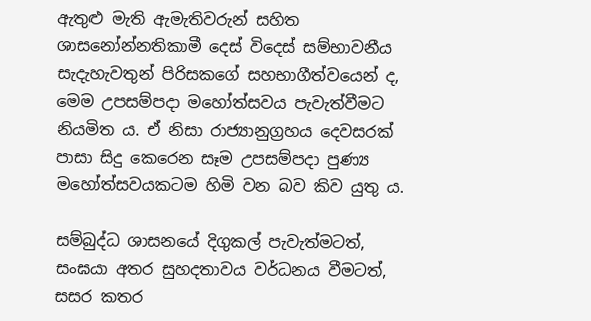ඇතුළු මැති ඇමැතිවරුන් සහිත ශාසනෝන්නතිකාමී දෙස් විදෙස් සම්භාවනීය සැදැහැවතුන් පිරිසකගේ සහභාගීත්වයෙන් ද, මෙම උපසම්පදා මහෝත්සවය පැවැත්වීමට නියමිත ය. ඒ නිසා රාජ්‍යානුග්‍රහය දෙවසරක් පාසා සිදු කෙරෙන සෑම උපසම්පදා පුණ්‍ය මහෝත්සවයකටම හිමි වන බව කිව යුතු ය.

සම්බුද්ධ ශාසනයේ දිගුකල් පැවැත්මටත්, සංඝයා අතර සුහදතාවය වර්ධනය වීමටත්, සසර කතර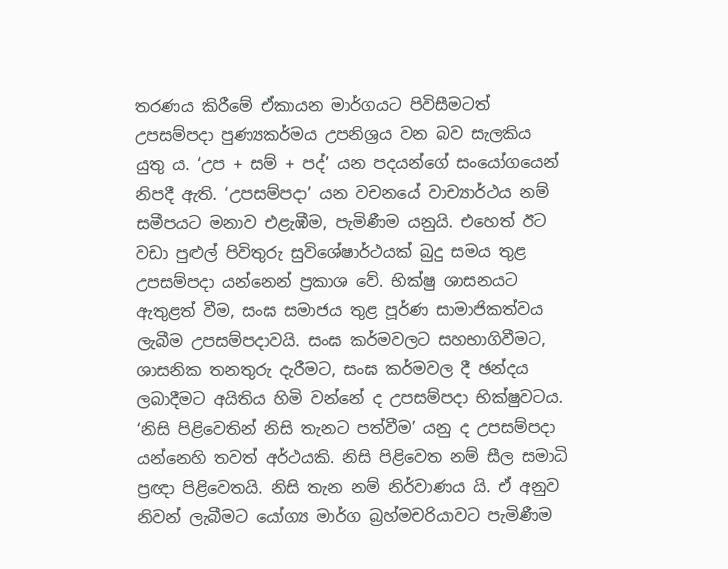තරණය කිරීමේ ඒකායන මාර්ගයට පිවිසීමටත් උපසම්පදා පුණ්‍යකර්මය උපනිශ්‍රය වන බව සැලකිය යුතු ය. ‘උප + සම් + පද්’ යන පදයන්ගේ සංයෝගයෙන් නිපදී ඇති. ‘උපසම්පදා’ යන වචනයේ වාච්‍යාර්ථය නම් සමීපයට මනාව එළැඹීම, පැමිණීම යනුයි. එහෙත් ඊට වඩා පුළුල් පිවිතුරු සුවිශේෂාර්ථයක් බුදු සමය තුළ උපසම්පදා යන්නෙන් ප්‍රකාශ වේ. භික්ෂු ශාසනයට ඇතුළත් වීම, සංඝ සමාජය තුළ පූර්ණ සාමාජිකත්වය ලැබීම උපසම්පදාවයි. සංඝ කර්මවලට සහභාගිවීමට, ශාසනික තනතුරු දැරීමට, සංඝ කර්මවල දී ඡන්දය ලබාදීමට අයිතිය හිමි වන්නේ ද උපසම්පදා භික්ෂුවටය. ‘නිසි පිළිවෙතින් නිසි තැනට පත්වීම’ යනු ද උපසම්පදා යන්නෙහි තවත් අර්ථයකි. නිසි පිළිවෙත නම් සීල සමාධි ප්‍රඥා පිළිවෙතයි. නිසි තැන නම් නිර්වාණය යි. ඒ අනුව නිවන් ලැබීමට යෝග්‍ය මාර්ග බ්‍රහ්මචරියාවට පැමිණීම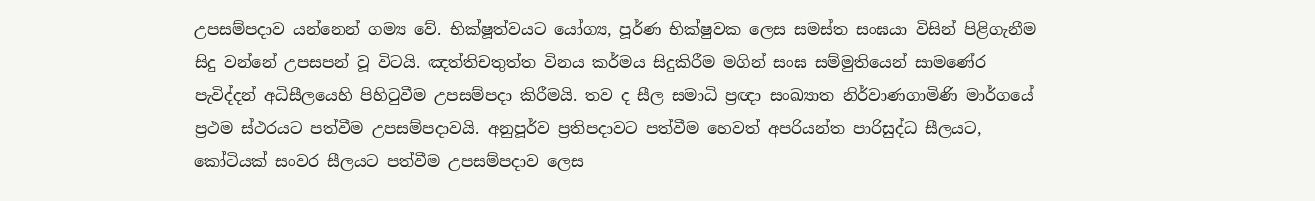උපසම්පදාව යන්නෙන් ගම්‍ය වේ. භික්ෂූත්වයට යෝග්‍ය, පූර්ණ භික්ෂුවක ලෙස සමස්ත සංඝයා විසින් පිළිගැනීම සිදු වන්නේ උපසපන් වූ විටයි. ඤත්තිචතුත්ත විනය කර්මය සිදුකිරීම මගින් සංඝ සම්මුතියෙන් සාමණේර පැවිද්දන් අධිසීලයෙහි පිහිටුවීම උපසම්පදා කිරීමයි. තව ද සීල සමාධි ප්‍රඥා සංඛ්‍යාත නිර්වාණගාමිණි මාර්ගයේ ප්‍රථම ස්ථරයට පත්වීම උපසම්පදාවයි. අනුපූර්ව ප්‍රතිපදාවට පත්වීම හෙවත් අපරියන්ත පාරිසුද්ධ සීලයට, කෝටියක් සංවර සීලයට පත්වීම උපසම්පදාව ලෙස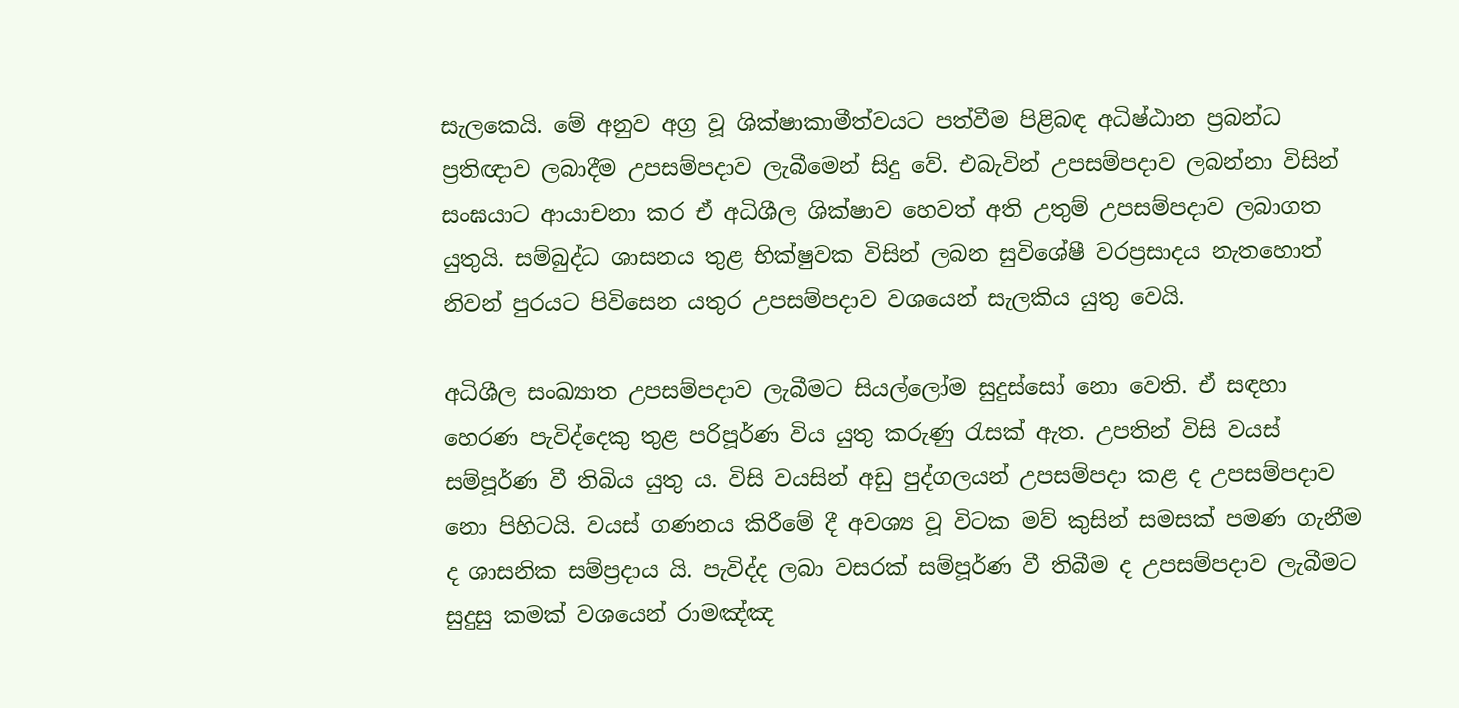සැලකෙයි. මේ අනුව අග්‍ර වූ ශික්ෂාකාමීත්වයට පත්වීම පිළිබඳ අධිෂ්ඨාන ප්‍රබන්ධ ප්‍රතිඥාව ලබාදීම උපසම්පදාව ලැබීමෙන් සිදු වේ. එබැවින් උපසම්පදාව ලබන්නා විසින් සංඝයාට ආයාචනා කර ඒ අධිශීල ශික්ෂාව හෙවත් අති උතුම් උපසම්පදාව ලබාගත යුතුයි. සම්බුද්ධ ශාසනය තුළ භික්ෂුවක විසින් ලබන සුවිශේෂී වරප්‍රසාදය නැතහොත් නිවන් පුරයට පිවිසෙන යතුර උපසම්පදාව වශයෙන් සැලකිය යුතු වෙයි.

අධිශීල සංඛ්‍යාත උපසම්පදාව ලැබීමට සියල්ලෝම සුදුස්සෝ නො වෙති. ඒ සඳහා හෙරණ පැවිද්දෙකු තුළ පරිපූර්ණ විය යුතු කරුණු රැසක් ඇත. උපතින් විසි වයස් සම්පූර්ණ වී තිබිය යුතු ය. විසි වයසින් අඩු පුද්ගලයන් උපසම්පදා කළ ද උපසම්පදාව නො පිහිටයි. වයස් ගණනය කිරීමේ දී අවශ්‍ය වූ විටක මව් කුසින් සමසක් පමණ ගැනීම ද ශාසනික සම්ප්‍රදාය යි. පැවිද්ද ලබා වසරක් සම්පූර්ණ වී තිබීම ද උපසම්පදාව ලැබීමට සුදුසු කමක් වශයෙන් රාමඤ්ඤ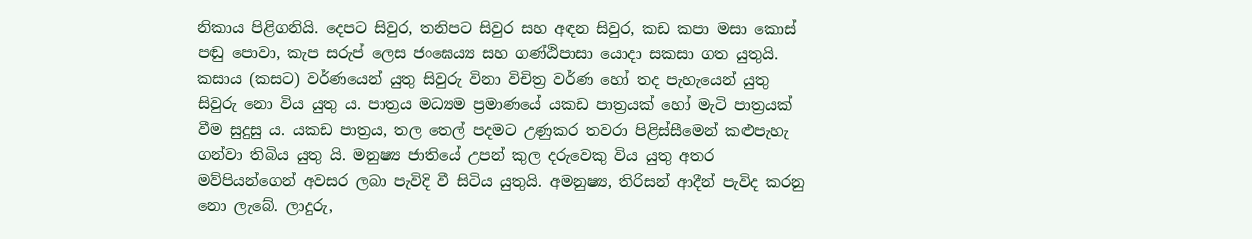නිකාය පිළිගනියි. දෙපට සිවුර, තනිපට සිවුර සහ අඳන සිවුර, කඩ කපා මසා කොස් පඬු පොවා, කැප සරුප් ලෙස ජංඝෙය්‍ය සහ ගණ්ඨිපාසා යොදා සකසා ගත යුතුයි. කසාය (කසට) වර්ණයෙන් යුතු සිවුරු විනා විචිත්‍ර වර්ණ හෝ තද පැහැයෙන් යුතු සිවුරු නො විය යුතු ය. පාත්‍රය මධ්‍යම ප්‍රමාණයේ යකඩ පාත්‍රයක් හෝ මැටි පාත්‍රයක් වීම සුදුසු ය. යකඩ පාත්‍රය, තල තෙල් පදමට උණුකර තවරා පිළිස්සීමෙන් කළුපැහැ ගන්වා තිබිය යුතු යි. මනුෂ්‍ය ජාතියේ උපන් කුල දරුවෙකු විය යුතු අතර මව්පියන්ගෙන් අවසර ලබා පැවිදි වී සිටිය යුතුයි. අමනුෂ්‍ය, තිරිසන් ආදීන් පැවිද කරනු නො ලැබේ. ලාදුරු,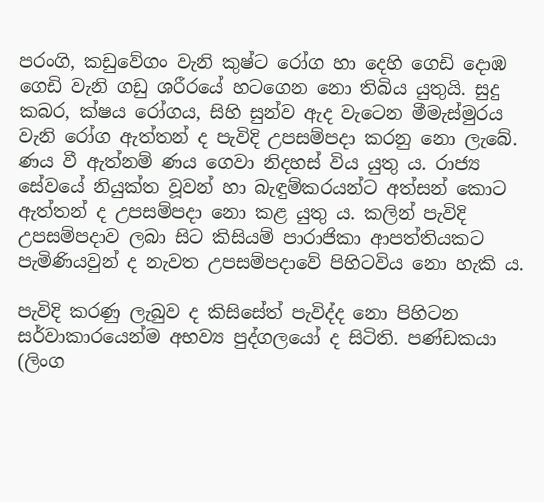පරංගි, කඩුවේගං වැනි කුෂ්ට රෝග හා දෙහි ගෙඩි දොඹ ගෙඩි වැනි ගඩු ශරීරයේ හටගෙන නො තිබිය යුතුයි. සුදු කබර, ක්ෂය රෝගය, සිහි සුන්ව ඇද වැටෙන මීමැස්මුරය වැනි රෝග ඇත්තන් ද පැවිදි උපසම්පදා කරනු නො ලැබේ. ණය වී ඇත්නම් ණය ගෙවා නිදහස් විය යුතු ය. රාජ්‍ය සේවයේ නියුක්ත වූවන් හා බැඳුම්කරයන්ට අත්සන් කොට ඇත්තන් ද උපසම්පදා නො කළ යුතු ය. කලින් පැවිදි උපසම්පදාව ලබා සිට කිසියම් පාරාජිකා ආපත්තියකට පැමිණියවුන් ද නැවත උපසම්පදාවේ පිහිටවිය නො හැකි ය.

පැවිදි කරණු ලැබුව ද කිසිසේත් පැවිද්ද නො පිහිටන සර්වාකාරයෙන්ම අභව්‍ය පුද්ගලයෝ ද සිටිති. පණ්ඩකයා (ලිංග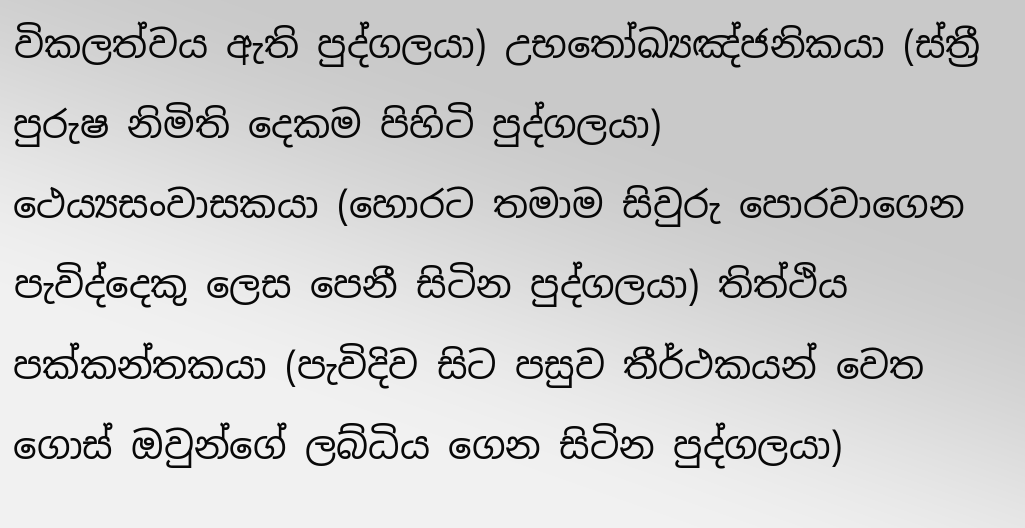විකලත්වය ඇති පුද්ගලයා) උභතෝඛ්‍යඤ්ජනිකයා (ස්ත්‍රී පුරුෂ නිමිති දෙකම පිහිටි පුද්ගලයා) ථෙය්‍යසංවාසකයා (හොරට තමාම සිවුරු පොරවාගෙන පැවිද්දෙකු ලෙස පෙනී සිටින පුද්ගලයා) තිත්ථිය පක්කන්තකයා (පැවිදිව සිට පසුව තීර්ථකයන් වෙත ගොස් ඔවුන්ගේ ලබ්ධිය ගෙන සිටින පුද්ගලයා)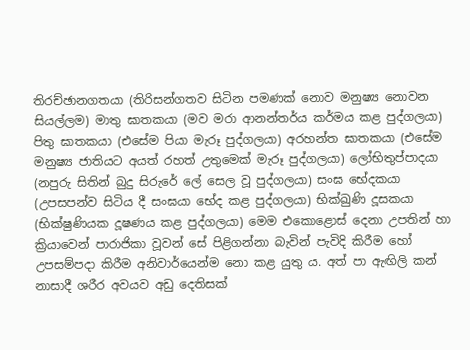තිරච්ඡානගතයා (තිරිසන්ගතව සිටින පමණක් නොව මනුෂ්‍ය නොවන සියල්ලම) මාතු ඝාතකයා (මව මරා ආනන්තර්ය කර්මය කළ පුද්ගලයා) පිතු ඝාතකයා (එසේම පියා මැරූ පුද්ගලයා) අරහන්ත ඝාතකයා (එසේම මනුෂ්‍ය ජාතියට අයත් රහත් උතුමෙක් මැරූ පුද්ගලයා) ලෝභිතුප්පාදයා (නපුරු සිතින් බුදු සිරුරේ ලේ සෙල වූ පුද්ගලයා) සංඝ භේදකයා (උපසපන්ව සිටිය දී සංඝයා භේද කළ පුද්ගලයා) භික්ඛුණි දූසකයා (භික්ෂුණියක දූෂණය කළ පුද්ගලයා) මෙම එකොළොස් දෙනා උපතින් හා ක්‍රියාවෙන් පාරාජිකා වූවන් සේ පිළිගන්නා බැවින් පැවිදි කිරීම හෝ උපසම්පදා කිරීම අනිවාර්යෙන්ම නො කළ යුතු ය. අත් පා ඇඟිලි කන් නාසාදී ශරීර අවයව අඩු දෙතිසක්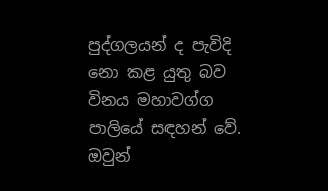පුද්ගලයන් ද පැවිදි නො කළ යුතු බව විනය මහාවග්ග පාලියේ සඳහන් වේ. ඔවුන්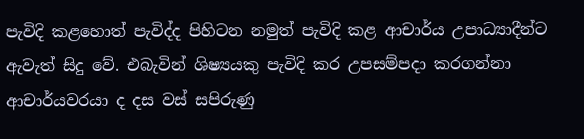පැවිදි කළහොත් පැවිද්ද පිහිටන නමුත් පැවිදි කළ ආචාර්ය උපාධ්‍යාදීන්ට ඇවැත් සිදු වේ. එබැවින් ශිෂ්‍යයකු පැවිදි කර උපසම්පදා කරගන්නා ආචාර්යවරයා ද දස වස් සපිරුණු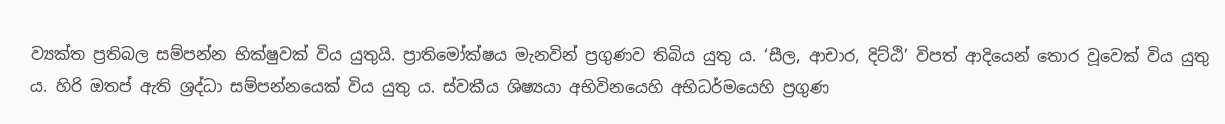ව්‍යක්ත ප්‍රතිබල සම්පන්න භික්ෂුවක් විය යුතුයි. ප්‍රාතිමෝක්ෂය මැනවින් ප්‍රගුණව තිබිය යුතු ය. ‘සීල, ආචාර, දිට්ඨි’ විපත් ආදියෙන් තොර වූවෙක් විය යුතු ය. හිරි ඔතප් ඇති ශ්‍රද්ධා සම්පන්නයෙක් විය යුතු ය. ස්වකීය ශිෂ්‍යයා අභිවිනයෙහි අභිධර්මයෙහි ප්‍රගුණ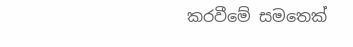කරවීමේ සමතෙක්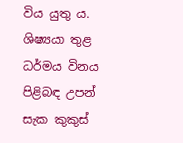විය යුතු ය. ශිෂ්‍යයා තුළ ධර්මය විනය පිළිබඳ උපන් සැක කුකුස්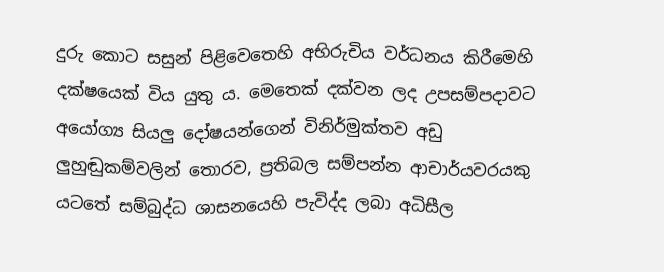දුරු කොට සසුන් පිළිවෙතෙහි අභිරුචිය වර්ධනය කිරීමෙහි දක්ෂයෙක් විය යුතු ය. මෙතෙක් දක්වන ලද උපසම්පදාවට අයෝග්‍ය සියලු දෝෂයන්ගෙන් විනිර්මුක්තව අඩු ලුහුඬුකම්වලින් තොරව, ප්‍රතිබල සම්පන්න ආචාර්යවරයකු යටතේ සම්බුද්ධ ශාසනයෙහි පැවිද්ද ලබා අධිසීල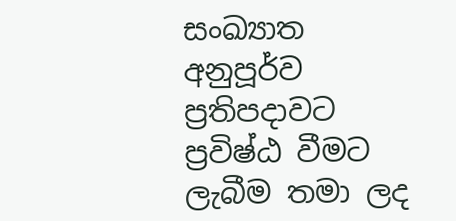සංඛ්‍යාත අනුපූර්ව ප්‍රතිපදාවට ප්‍රවිෂ්ඨ වීමට ලැබීම තමා ලද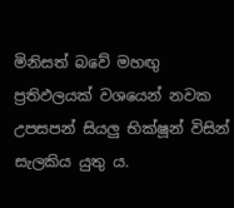මිනිසත් බවේ මහඟු ප්‍රතිඵලයක් වශයෙන් නවක උපසපන් සියලු භික්ෂූන් විසින් සැලකිය යුතු ය.